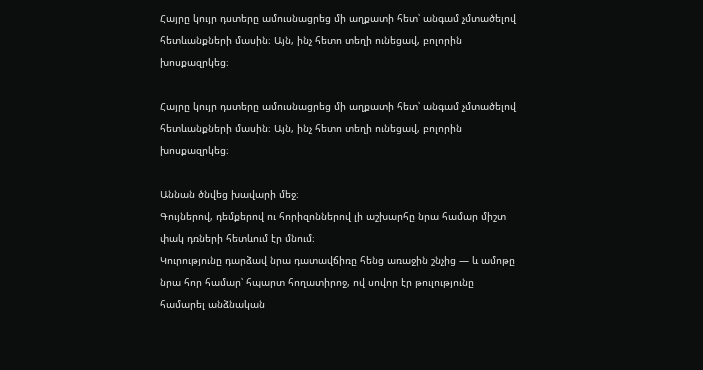Հայրը կույր դստերը ամուսնացրեց մի աղքատի հետ՝ անգամ չմտածելով հետևանքների մասին։ Այն, ինչ հետո տեղի ունեցավ, բոլորին խոսքազրկեց։

Հայրը կույր դստերը ամուսնացրեց մի աղքատի հետ՝ անգամ չմտածելով հետևանքների մասին։ Այն, ինչ հետո տեղի ունեցավ, բոլորին խոսքազրկեց։

Աննան ծնվեց խավարի մեջ։
Գույներով, դեմքերով ու հորիզոններով լի աշխարհը նրա համար միշտ փակ դռների հետևում էր մնում։
Կուրությունը դարձավ նրա դատավճիռը հենց առաջին շնչից — և ամոթը նրա հոր համար՝ հպարտ հողատիրոջ, ով սովոր էր թուլությունը համարել անձնական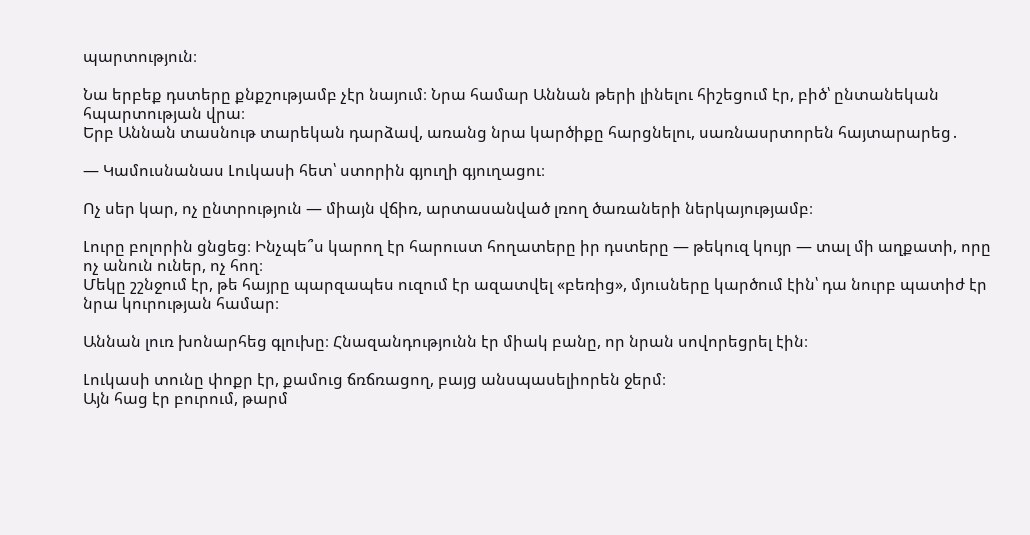պարտություն։

Նա երբեք դստերը քնքշությամբ չէր նայում։ Նրա համար Աննան թերի լինելու հիշեցում էր, բիծ՝ ընտանեկան հպարտության վրա։
Երբ Աննան տասնութ տարեկան դարձավ, առանց նրա կարծիքը հարցնելու, սառնասրտորեն հայտարարեց․

— Կամուսնանաս Լուկասի հետ՝ ստորին գյուղի գյուղացու։

Ոչ սեր կար, ոչ ընտրություն — միայն վճիռ, արտասանված լռող ծառաների ներկայությամբ։

Լուրը բոլորին ցնցեց։ Ինչպե՞ս կարող էր հարուստ հողատերը իր դստերը — թեկուզ կույր — տալ մի աղքատի, որը ոչ անուն ուներ, ոչ հող։
Մեկը շշնջում էր, թե հայրը պարզապես ուզում էր ազատվել «բեռից», մյուսները կարծում էին՝ դա նուրբ պատիժ էր նրա կուրության համար։

Աննան լուռ խոնարհեց գլուխը։ Հնազանդությունն էր միակ բանը, որ նրան սովորեցրել էին։

Լուկասի տունը փոքր էր, քամուց ճռճռացող, բայց անսպասելիորեն ջերմ։
Այն հաց էր բուրում, թարմ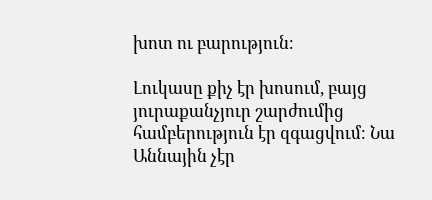խոտ ու բարություն։

Լուկասը քիչ էր խոսում, բայց յուրաքանչյուր շարժումից համբերություն էր զգացվում։ Նա Աննային չէր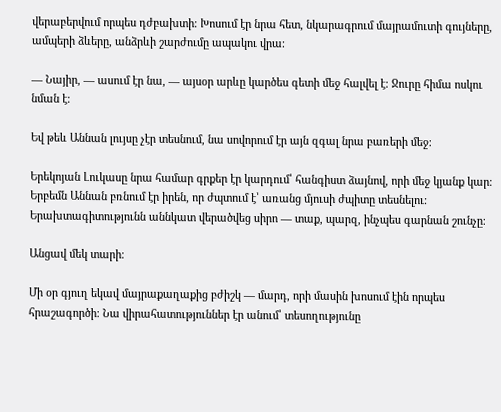վերաբերվում որպես դժբախտի։ Խոսում էր նրա հետ, նկարագրում մայրամուտի գույները, ամպերի ձևերը, անձրևի շարժումը ապակու վրա։

— Նայիր, — ասում էր նա, — այսօր արևը կարծես գետի մեջ հալվել է։ Ջուրը հիմա ոսկու նման է։

Եվ թեև Աննան լույսը չէր տեսնում, նա սովորում էր այն զգալ նրա բառերի մեջ։

Երեկոյան Լուկասը նրա համար գրքեր էր կարդում՝ հանգիստ ձայնով, որի մեջ կյանք կար։
Երբեմն Աննան բռնում էր իրեն, որ ժպտում է՝ առանց մյուսի ժպիտը տեսնելու։
Երախտագիտությունն աննկատ վերածվեց սիրո — տաք, պարզ, ինչպես գարնան շունչը։

Անցավ մեկ տարի։

Մի օր գյուղ եկավ մայրաքաղաքից բժիշկ — մարդ, որի մասին խոսում էին որպես հրաշագործի։ Նա վիրահատություններ էր անում՝ տեսողությունը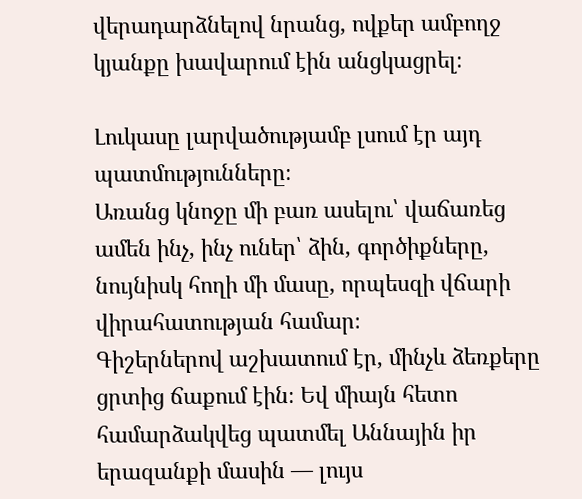վերադարձնելով նրանց, ովքեր ամբողջ կյանքը խավարում էին անցկացրել։

Լուկասը լարվածությամբ լսում էր այդ պատմությունները։
Առանց կնոջը մի բառ ասելու՝ վաճառեց ամեն ինչ, ինչ ուներ՝ ձին, գործիքները, նույնիսկ հողի մի մասը, որպեսզի վճարի վիրահատության համար։
Գիշերներով աշխատում էր, մինչև ձեռքերը ցրտից ճաքում էին։ Եվ միայն հետո համարձակվեց պատմել Աննային իր երազանքի մասին — լույս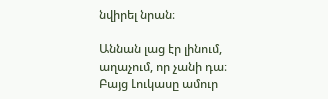նվիրել նրան։

Աննան լաց էր լինում, աղաչում, որ չանի դա։
Բայց Լուկասը ամուր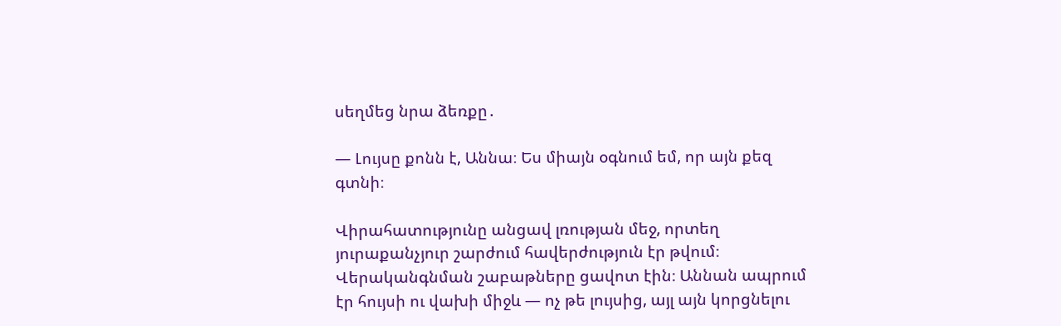սեղմեց նրա ձեռքը․

— Լույսը քոնն է, Աննա։ Ես միայն օգնում եմ, որ այն քեզ գտնի։

Վիրահատությունը անցավ լռության մեջ, որտեղ յուրաքանչյուր շարժում հավերժություն էր թվում։
Վերականգնման շաբաթները ցավոտ էին։ Աննան ապրում էր հույսի ու վախի միջև — ոչ թե լույսից, այլ այն կորցնելու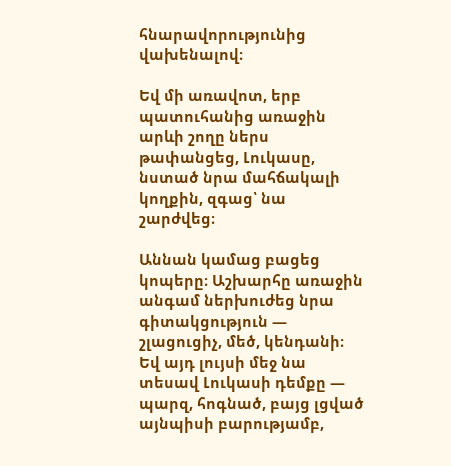հնարավորությունից վախենալով։

Եվ մի առավոտ, երբ պատուհանից առաջին արևի շողը ներս թափանցեց, Լուկասը, նստած նրա մահճակալի կողքին, զգաց՝ նա շարժվեց։

Աննան կամաց բացեց կոպերը։ Աշխարհը առաջին անգամ ներխուժեց նրա գիտակցություն — շլացուցիչ, մեծ, կենդանի։
Եվ այդ լույսի մեջ նա տեսավ Լուկասի դեմքը — պարզ, հոգնած, բայց լցված այնպիսի բարությամբ,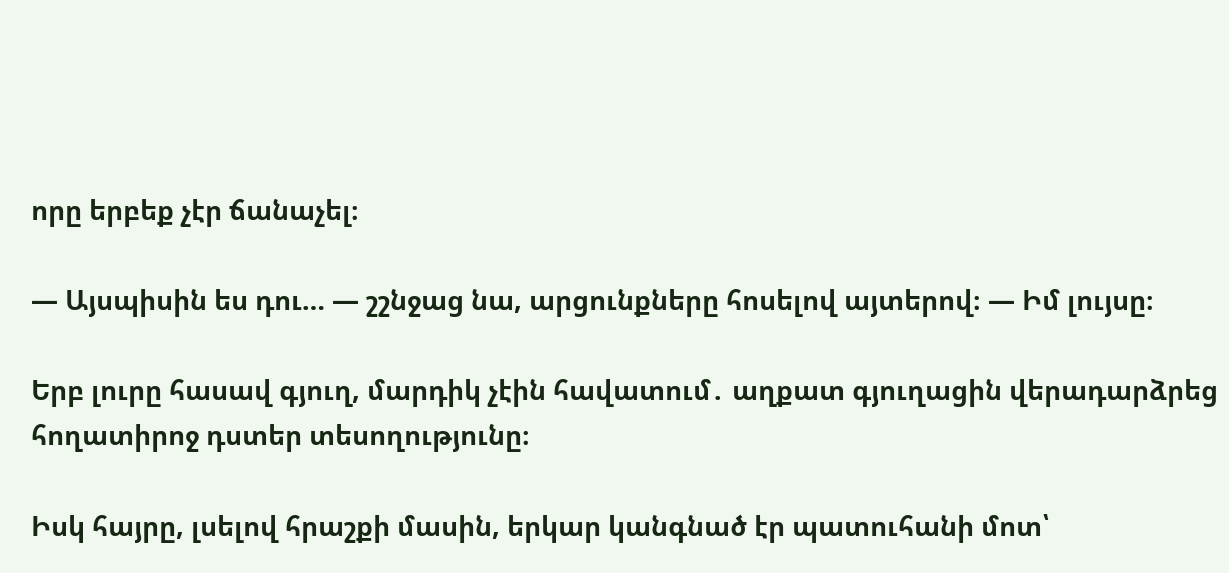որը երբեք չէր ճանաչել։

— Այսպիսին ես դու… — շշնջաց նա, արցունքները հոսելով այտերով։ — Իմ լույսը։

Երբ լուրը հասավ գյուղ, մարդիկ չէին հավատում․ աղքատ գյուղացին վերադարձրեց հողատիրոջ դստեր տեսողությունը։

Իսկ հայրը, լսելով հրաշքի մասին, երկար կանգնած էր պատուհանի մոտ՝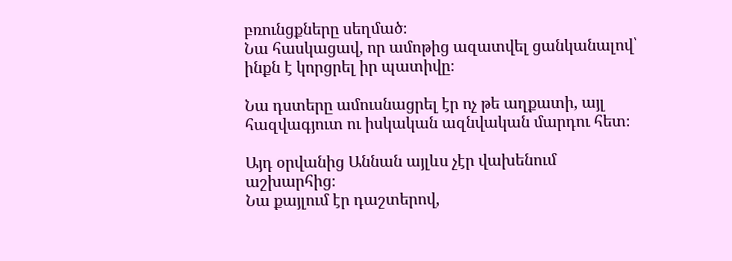բռունցքները սեղմած։
Նա հասկացավ, որ ամոթից ազատվել ցանկանալով՝ ինքն է կորցրել իր պատիվը։

Նա դստերը ամուսնացրել էր ոչ թե աղքատի, այլ հազվագյուտ ու իսկական ազնվական մարդու հետ։

Այդ օրվանից Աննան այլևս չէր վախենում աշխարհից։
Նա քայլում էր դաշտերով,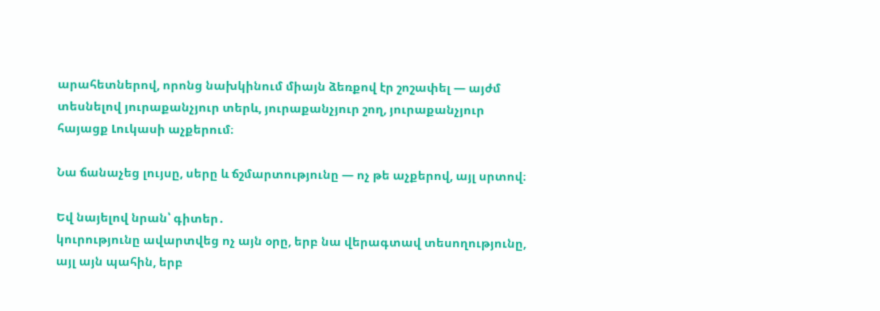արահետներով, որոնց նախկինում միայն ձեռքով էր շոշափել — այժմ տեսնելով յուրաքանչյուր տերև, յուրաքանչյուր շող, յուրաքանչյուր հայացք Լուկասի աչքերում։

Նա ճանաչեց լույսը, սերը և ճշմարտությունը — ոչ թե աչքերով, այլ սրտով։

Եվ նայելով նրան՝ գիտեր․
կուրությունը ավարտվեց ոչ այն օրը, երբ նա վերագտավ տեսողությունը,
այլ այն պահին, երբ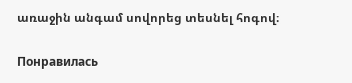առաջին անգամ սովորեց տեսնել հոգով։

Понравилась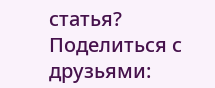статья? Поделиться с друзьями: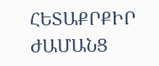ՀԵՏԱՔՐՔԻՐ ԺԱՄԱՆՑ